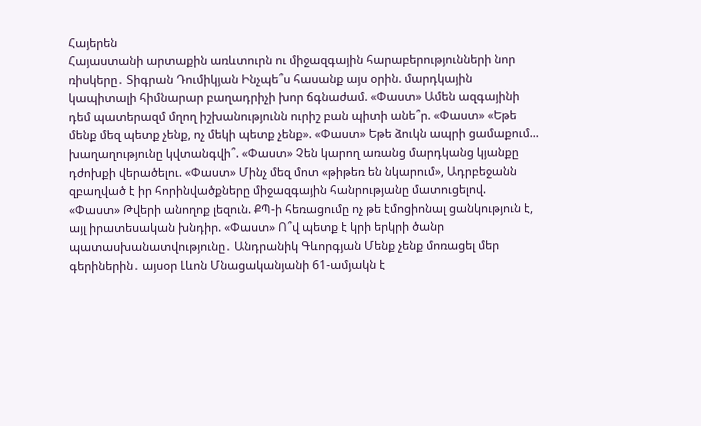Հայերեն
Հայաստանի արտաքին առևտուրն ու միջազգային հարաբերությունների նոր ռիսկերը․ Տիգրան Դումիկյան Ինչպե՞ս հասանք այս օրին. մարդկային կապիտալի հիմնարար բաղադրիչի խոր ճգնաժամ. «Փաստ» Ամեն ազգայինի դեմ պատերազմ մղող իշխանությունն ուրիշ բան պիտի անե՞ր. «Փաստ» «Եթե մենք մեզ պետք չենք, ոչ մեկի պետք չենք». «Փաստ» Եթե ձուկն ապրի ցամաքում... խաղաղությունը կվտանգվի՞. «Փաստ» Չեն կարող առանց մարդկանց կյանքը դժոխքի վերածելու. «Փաստ» Մինչ մեզ մոտ «թիթեռ են նկարում», Ադրբեջանն զբաղված է իր հորինվածքները միջազգային հանրությանը մատուցելով. «Փաստ» Թվերի անողոք լեզուն. ՔՊ-ի հեռացումը ոչ թե էմոցիոնալ ցանկություն է, այլ իրատեսական խնդիր. «Փաստ» Ո՞վ պետք է կրի երկրի ծանր պատասխանատվությունը․ Անդրանիկ Գևորգյան Մենք չենք մոռացել մեր գերիներին․ այսօր Լևոն Մնացականյանի 61-ամյակն է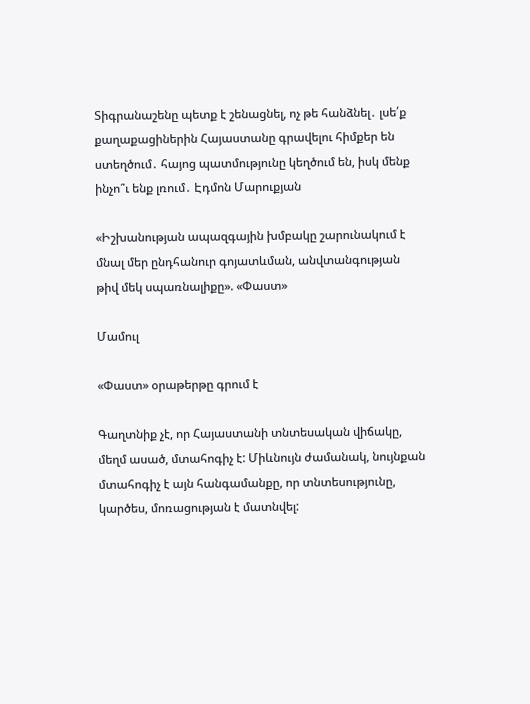Տիգրանաշենը պետք է շենացնել, ոչ թե հանձնել․ լսե՛ք քաղաքացիներին Հայաստանը գրավելու հիմքեր են ստեղծում․ հայոց պատմությունը կեղծում են, իսկ մենք ինչո՞ւ ենք լռում․ Էդմոն Մարուքյան

«Իշխանության ապազգային խմբակը շարունակում է մնալ մեր ընդհանուր գոյատևման, անվտանգության թիվ մեկ սպառնալիքը». «Փաստ»

Մամուլ

«Փաստ» օրաթերթը գրում է

Գաղտնիք չէ, որ Հայաստանի տնտեսական վիճակը, մեղմ ասած, մտահոգիչ է: Միևնույն ժամանակ, նույնքան մտահոգիչ է այն հանգամանքը, որ տնտեսությունը, կարծես, մոռացության է մատնվել: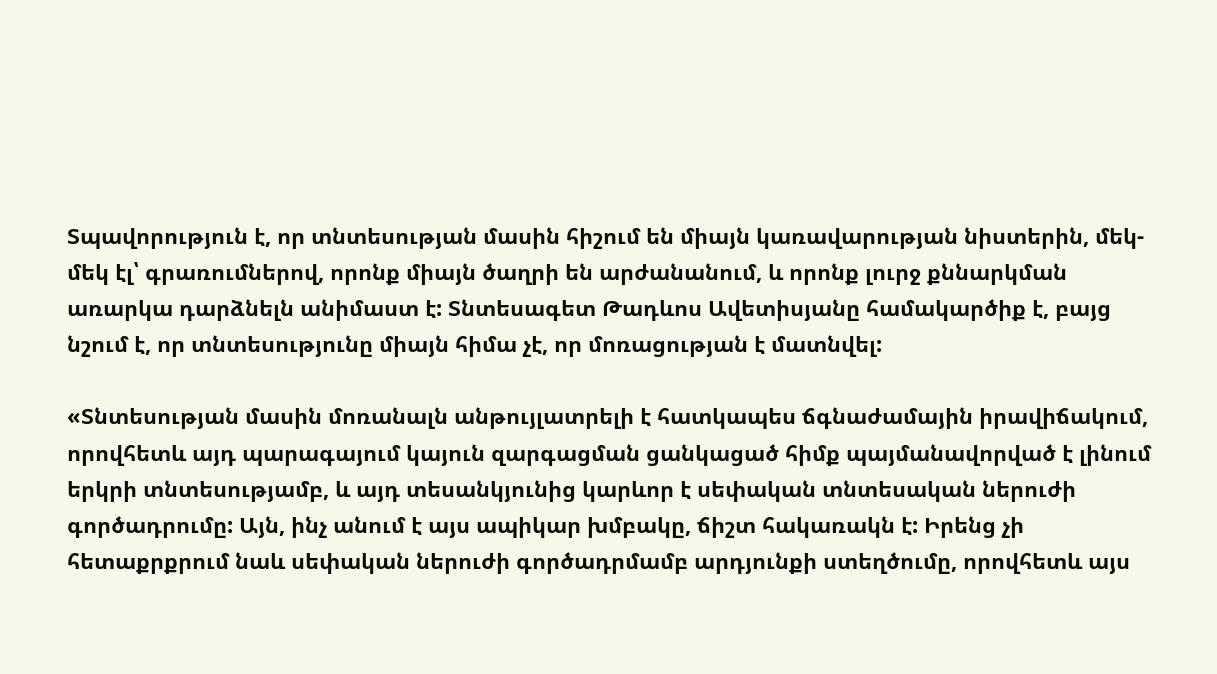Տպավորություն է, որ տնտեսության մասին հիշում են միայն կառավարության նիստերին, մեկ-մեկ էլ՝ գրառումներով, որոնք միայն ծաղրի են արժանանում, և որոնք լուրջ քննարկման առարկա դարձնելն անիմաստ է: Տնտեսագետ Թադևոս Ավետիսյանը համակարծիք է, բայց նշում է, որ տնտեսությունը միայն հիմա չէ, որ մոռացության է մատնվել:

«Տնտեսության մասին մոռանալն անթույլատրելի է հատկապես ճգնաժամային իրավիճակում, որովհետև այդ պարագայում կայուն զարգացման ցանկացած հիմք պայմանավորված է լինում երկրի տնտեսությամբ, և այդ տեսանկյունից կարևոր է սեփական տնտեսական ներուժի գործադրումը: Այն, ինչ անում է այս ապիկար խմբակը, ճիշտ հակառակն է: Իրենց չի հետաքրքրում նաև սեփական ներուժի գործադրմամբ արդյունքի ստեղծումը, որովհետև այս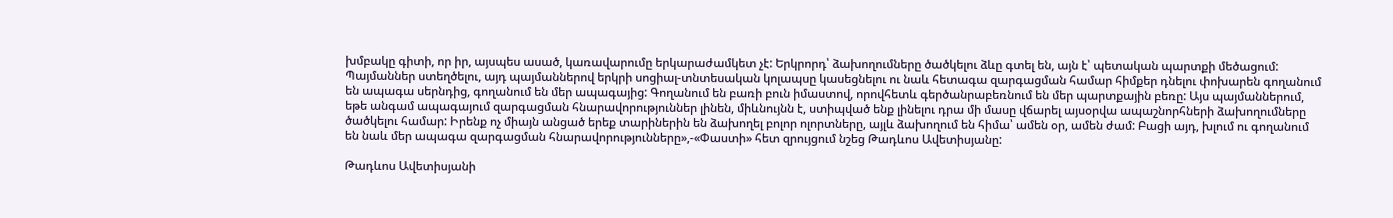խմբակը գիտի, որ իր, այսպես ասած, կառավարումը երկարաժամկետ չէ: Երկրորդ՝ ձախողումները ծածկելու ձևը գտել են, այն է՝ պետական պարտքի մեծացում: Պայմաններ ստեղծելու, այդ պայմաններով երկրի սոցիալ-տնտեսական կոլապսը կասեցնելու ու նաև հետագա զարգացման համար հիմքեր դնելու փոխարեն գողանում են ապագա սերնդից, գողանում են մեր ապագայից: Գողանում են բառի բուն իմաստով, որովհետև գերծանրաբեռնում են մեր պարտքային բեռը: Այս պայմաններում, եթե անգամ ապագայում զարգացման հնարավորություններ լինեն, միևնույնն է, ստիպված ենք լինելու դրա մի մասը վճարել այսօրվա ապաշնորհների ձախողումները ծածկելու համար: Իրենք ոչ միայն անցած երեք տարիներին են ձախողել բոլոր ոլորտները, այլև ձախողում են հիմա՝ ամեն օր, ամեն ժամ: Բացի այդ, խլում ու գողանում են նաև մեր ապագա զարգացման հնարավորությունները»,-«Փաստի» հետ զրույցում նշեց Թադևոս Ավետիսյանը:

Թադևոս Ավետիսյանի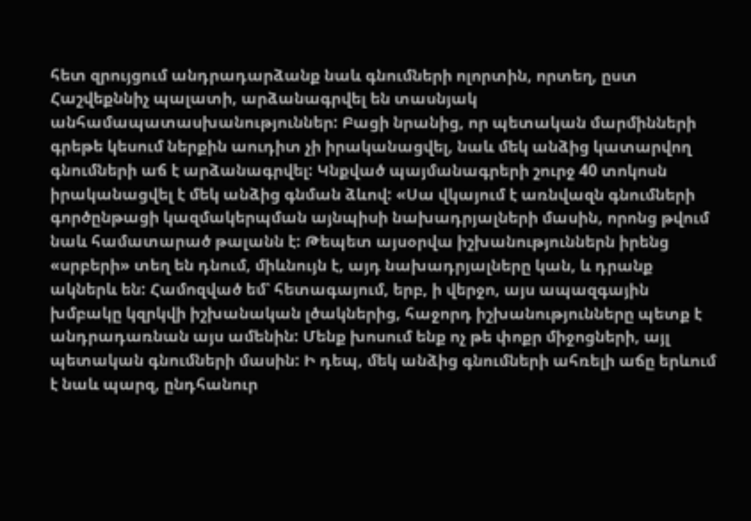հետ զրույցում անդրադարձանք նաև գնումների ոլորտին, որտեղ, ըստ Հաշվեքննիչ պալատի, արձանագրվել են տասնյակ անհամապատասխանություններ: Բացի նրանից, որ պետական մարմինների գրեթե կեսում ներքին աուդիտ չի իրականացվել, նաև մեկ անձից կատարվող գնումների աճ է արձանագրվել: Կնքված պայմանագրերի շուրջ 40 տոկոսն իրականացվել է մեկ անձից գնման ձևով: «Սա վկայում է առնվազն գնումների գործընթացի կազմակերպման այնպիսի նախադրյալների մասին, որոնց թվում նաև համատարած թալանն է: Թեպետ այսօրվա իշխանություններն իրենց «սրբերի» տեղ են դնում, միևնույն է, այդ նախադրյալները կան, և դրանք ակներև են: Համոզված եմ՝ հետագայում, երբ, ի վերջո, այս ապազգային խմբակը կզրկվի իշխանական լծակներից, հաջորդ իշխանությունները պետք է անդրադառնան այս ամենին: Մենք խոսում ենք ոչ թե փոքր միջոցների, այլ պետական գնումների մասին: Ի դեպ, մեկ անձից գնումների ահռելի աճը երևում է նաև պարզ, ընդհանուր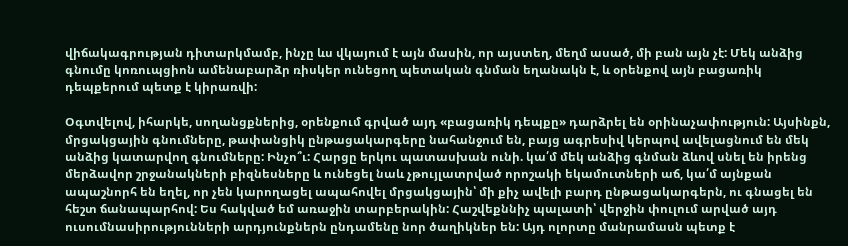վիճակագրության դիտարկմամբ, ինչը ևս վկայում է այն մասին, որ այստեղ, մեղմ ասած, մի բան այն չէ: Մեկ անձից գնումը կոռուպցիոն ամենաբարձր ռիսկեր ունեցող պետական գնման եղանակն է, և օրենքով այն բացառիկ դեպքերում պետք է կիրառվի:

Օգտվելով, իհարկե, սողանցքներից, օրենքում գրված այդ «բացառիկ դեպքը» դարձրել են օրինաչափություն: Այսինքն, մրցակցային գնումները, թափանցիկ ընթացակարգերը նահանջում են, բայց ագրեսիվ կերպով ավելացնում են մեկ անձից կատարվող գնումները: Ինչո՞ւ: Հարցը երկու պատասխան ունի. կա՛մ մեկ անձից գնման ձևով սնել են իրենց մերձավոր շրջանակների բիզնեսները և ունեցել նաև չթույլատրված որոշակի եկամուտների աճ, կա՛մ այնքան ապաշնորհ են եղել, որ չեն կարողացել ապահովել մրցակցային՝ մի քիչ ավելի բարդ ընթացակարգերն, ու գնացել են հեշտ ճանապարհով: Ես հակված եմ առաջին տարբերակին: Հաշվեքննիչ պալատի՝ վերջին փուլում արված այդ ուսումնասիրությունների արդյունքներն ընդամենը նոր ծաղիկներ են: Այդ ոլորտը մանրամասն պետք է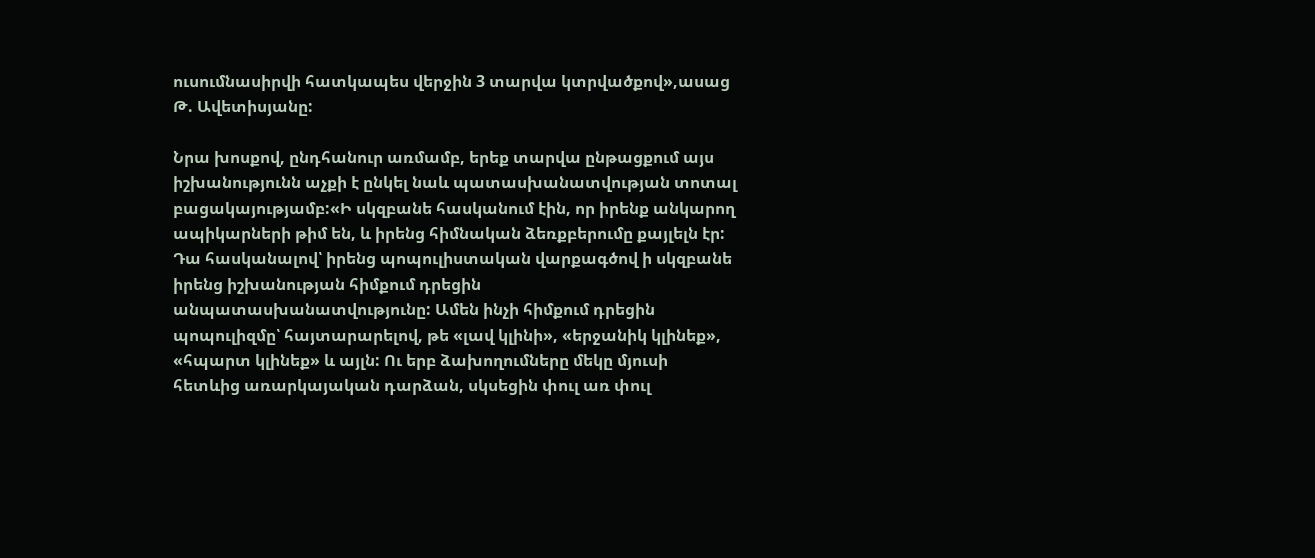ուսումնասիրվի հատկապես վերջին 3 տարվա կտրվածքով»,ասաց Թ. Ավետիսյանը:

Նրա խոսքով, ընդհանուր առմամբ, երեք տարվա ընթացքում այս իշխանությունն աչքի է ընկել նաև պատասխանատվության տոտալ բացակայությամբ:«Ի սկզբանե հասկանում էին, որ իրենք անկարող ապիկարների թիմ են, և իրենց հիմնական ձեռքբերումը քայլելն էր: Դա հասկանալով՝ իրենց պոպուլիստական վարքագծով ի սկզբանե իրենց իշխանության հիմքում դրեցին անպատասխանատվությունը: Ամեն ինչի հիմքում դրեցին պոպուլիզմը՝ հայտարարելով, թե «լավ կլինի», «երջանիկ կլինեք», «հպարտ կլինեք» և այլն: Ու երբ ձախողումները մեկը մյուսի հետևից առարկայական դարձան, սկսեցին փուլ առ փուլ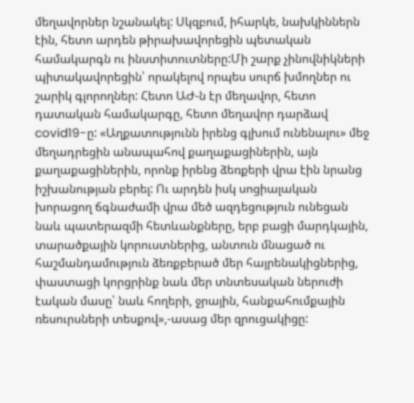մեղավորներ նշանակել: Սկզբում, իհարկե, նախկիններն էին, հետո արդեն թիրախավորեցին պետական համակարգն ու ինստիտուտները:Մի շարք չինովնիկների պիտակավորեցին՝ որակելով որպես սուրճ խմողներ ու շարիկ գլորողներ: Հետո ԱԺ-ն էր մեղավոր, հետո դատական համակարգը, հետո մեղավոր դարձավ covid19-ը: «Աղքատությունն իրենց գլխում ունենալու» մեջ մեղադրեցին անապահով քաղաքացիներին, այն քաղաքացիներին, որոնք իրենց ձեռքերի վրա էին նրանց իշխանության բերել: Ու արդեն իսկ սոցիալական խորացող ճգնաժամի վրա մեծ ազդեցություն ունեցան նաև պատերազմի հետևանքները, երբ բացի մարդկային, տարածքային կորուստներից, անտուն մնացած ու հաշմանդամություն ձեռքբերած մեր հայրենակիցներից, փաստացի կորցրինք նաև մեր տնտեսական ներուժի էական մասը՝ նաև հողերի, ջրային, հանքահումքային ռեսուրսների տեսքով»,-ասաց մեր զրուցակիցը: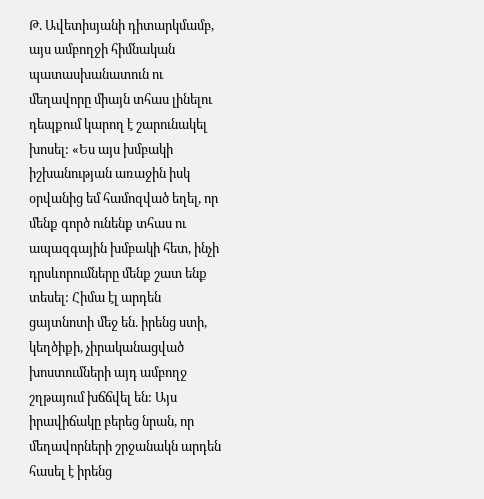Թ. Ավետիսյանի դիտարկմամբ, այս ամբողջի հիմնական պատասխանատուն ու մեղավորը միայն տհաս լինելու դեպքում կարող է շարունակել խոսել: «Ես այս խմբակի իշխանության առաջին իսկ օրվանից եմ համոզված եղել, որ մենք գործ ունենք տհաս ու ապազգային խմբակի հետ, ինչի դրսևորումները մենք շատ ենք տեսել: Հիմա էլ արդեն ցայտնոտի մեջ են. իրենց ստի, կեղծիքի, չիրականացված խոստումների այդ ամբողջ շղթայում խճճվել են: Այս իրավիճակը բերեց նրան, որ մեղավորների շրջանակն արդեն հասել է իրենց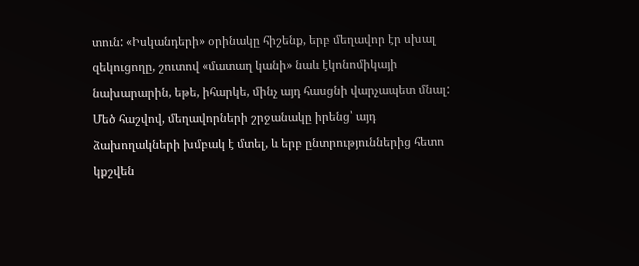տուն: «Իսկանդերի» օրինակը հիշենք, երբ մեղավոր էր սխալ զեկուցողը, շուտով «մատաղ կանի» նաև էկոնոմիկայի նախարարին, եթե, իհարկե, մինչ այդ հասցնի վարչապետ մնալ: Մեծ հաշվով, մեղավորների շրջանակը իրենց՝ այդ ձախողակների խմբակ է մտել, և երբ ընտրություններից հետո կքշվեն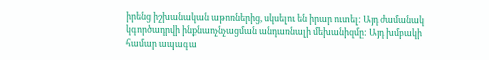իրենց իշխանական աթոռներից, սկսելու են իրար ուտել: Այդ ժամանակ կգործադրվի ինքնաոչնչացման անդառնալի մեխանիզմը: Այդ խմբակի համար ապագա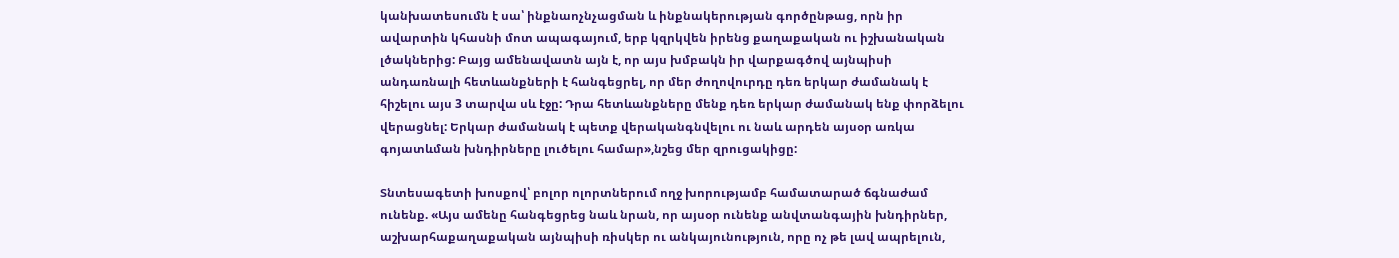կանխատեսումն է սա՝ ինքնաոչնչացման և ինքնակերության գործընթաց, որն իր ավարտին կհասնի մոտ ապագայում, երբ կզրկվեն իրենց քաղաքական ու իշխանական լծակներից: Բայց ամենավատն այն է, որ այս խմբակն իր վարքագծով այնպիսի անդառնալի հետևանքների է հանգեցրել, որ մեր ժողովուրդը դեռ երկար ժամանակ է հիշելու այս 3 տարվա սև էջը: Դրա հետևանքները մենք դեռ երկար ժամանակ ենք փորձելու վերացնել: Երկար ժամանակ է պետք վերականգնվելու ու նաև արդեն այսօր առկա գոյատևման խնդիրները լուծելու համար»,նշեց մեր զրուցակիցը:

Տնտեսագետի խոսքով՝ բոլոր ոլորտներում ողջ խորությամբ համատարած ճգնաժամ ունենք. «Այս ամենը հանգեցրեց նաև նրան, որ այսօր ունենք անվտանգային խնդիրներ, աշխարհաքաղաքական այնպիսի ռիսկեր ու անկայունություն, որը ոչ թե լավ ապրելուն,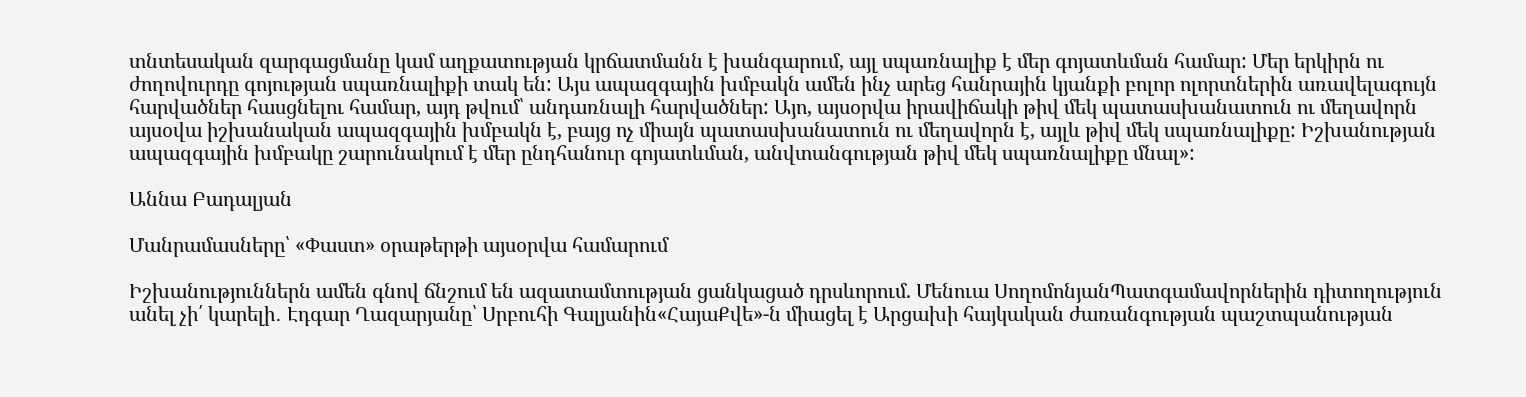տնտեսական զարգացմանը կամ աղքատության կրճատմանն է խանգարում, այլ սպառնալիք է մեր գոյատևման համար: Մեր երկիրն ու ժողովուրդը գոյության սպառնալիքի տակ են: Այս ապազգային խմբակն ամեն ինչ արեց հանրային կյանքի բոլոր ոլորտներին առավելագույն հարվածներ հասցնելու համար, այդ թվում՝ անդառնալի հարվածներ: Այո, այսօրվա իրավիճակի թիվ մեկ պատասխանատուն ու մեղավորն այսօվա իշխանական ապազգային խմբակն է, բայց ոչ միայն պատասխանատուն ու մեղավորն է, այլև թիվ մեկ սպառնալիքը: Իշխանության ապազգային խմբակը շարունակում է մեր ընդհանուր գոյատևման, անվտանգության թիվ մեկ սպառնալիքը մնալ»:

Աննա Բադալյան

Մանրամասները՝ «Փաստ» օրաթերթի այսօրվա համարում

Իշխանություններն ամեն գնով ճնշում են ազատամտության ցանկացած դրսևորում. Մենուա ՍողոմոնյանՊատգամավորներին դիտողություն անել չի՛ կարելի․ Էդգար Ղազարյանը՝ Սրբուհի Գալյանին«ՀայաՔվե»-ն միացել է Արցախի հայկական ժառանգության պաշտպանության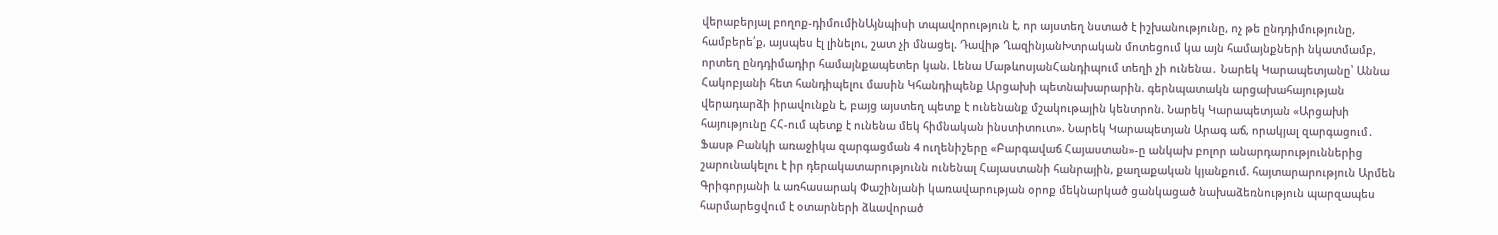վերաբերյալ բողոք-դիմումինԱյնպիսի տպավորություն է, որ այստեղ նստած է իշխանությունը, ոչ թե ընդդիմությունը, համբերե՛ք, այսպես էլ լինելու, շատ չի մնացել. Դավիթ ՂազինյանԽտրական մոտեցում կա այն համայնքների նկատմամբ, որտեղ ընդդիմադիր համայնքապետեր կան. Լենա ՄաթևոսյանՀանդիպում տեղի չի ունենա․ Նարեկ Կարապետյանը՝ Աննա Հակոբյանի հետ հանդիպելու մասին Կհանդիպենք Արցախի պետնախարարին. գերնպատակն արցախահայության վերադարձի իրավունքն է, բայց այստեղ պետք է ունենանք մշակութային կենտրոն. Նարեկ Կարապետյան «Արցախի հայությունը ՀՀ-ում պետք է ունենա մեկ հիմնական ինստիտուտ». Նարեկ Կարապետյան Արագ աճ, որակյալ զարգացում․ Ֆասթ Բանկի առաջիկա զարգացման 4 ուղենիշերը «Բարգավաճ Հայաստան»-ը անկախ բոլոր անարդարություններից շարունակելու է իր դերակատարությունն ունենալ Հայաստանի հանրային, քաղաքական կյանքում. հայտարարություն Արմեն Գրիգորյանի և առհասարակ Փաշինյանի կառավարության օրոք մեկնարկած ցանկացած նախաձեռնություն պարզապես հարմարեցվում է օտարների ձևավորած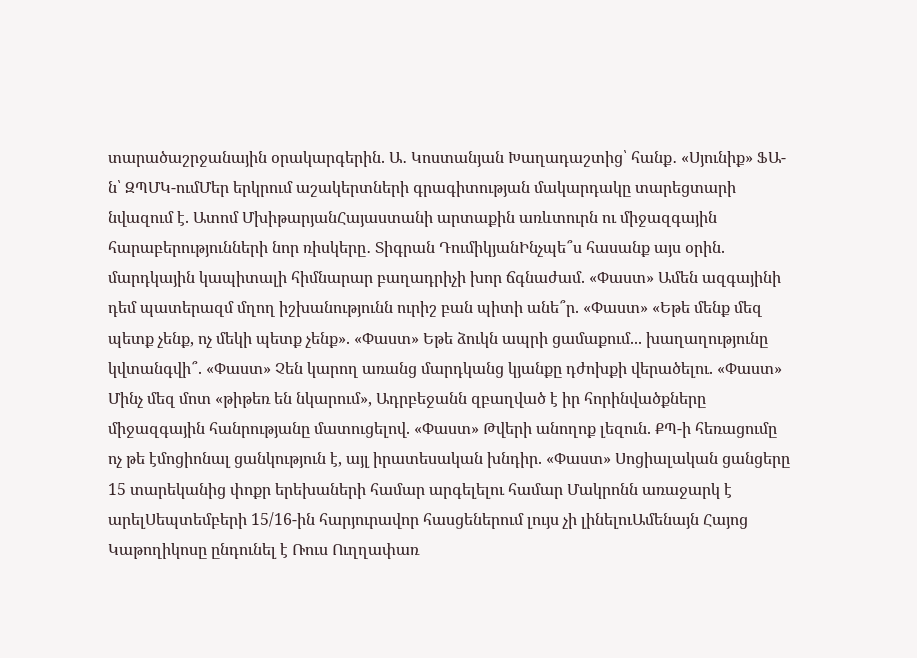տարածաշրջանային օրակարգերին. Ա․ Կոստանյան Խաղադաշտից՝ հանք․ «Սյունիք» ՖԱ-ն՝ ԶՊՄԿ-ումՄեր երկրում աշակերտների գրագիտության մակարդակը տարեցտարի նվազում է. Ատոմ ՄխիթարյանՀայաստանի արտաքին առևտուրն ու միջազգային հարաբերությունների նոր ռիսկերը․ Տիգրան ԴումիկյանԻնչպե՞ս հասանք այս օրին. մարդկային կապիտալի հիմնարար բաղադրիչի խոր ճգնաժամ. «Փաստ» Ամեն ազգայինի դեմ պատերազմ մղող իշխանությունն ուրիշ բան պիտի անե՞ր. «Փաստ» «Եթե մենք մեզ պետք չենք, ոչ մեկի պետք չենք». «Փաստ» Եթե ձուկն ապրի ցամաքում... խաղաղությունը կվտանգվի՞. «Փաստ» Չեն կարող առանց մարդկանց կյանքը դժոխքի վերածելու. «Փաստ» Մինչ մեզ մոտ «թիթեռ են նկարում», Ադրբեջանն զբաղված է իր հորինվածքները միջազգային հանրությանը մատուցելով. «Փաստ» Թվերի անողոք լեզուն. ՔՊ-ի հեռացումը ոչ թե էմոցիոնալ ցանկություն է, այլ իրատեսական խնդիր. «Փաստ» Սոցիալական ցանցերը 15 տարեկանից փոքր երեխաների համար արգելելու համար Մակրոնն առաջարկ է արելՍեպտեմբերի 15/16-ին հարյուրավոր հասցեներում լույս չի լինելուԱմենայն Հայոց Կաթողիկոսը ընդունել է Ռուս Ուղղափառ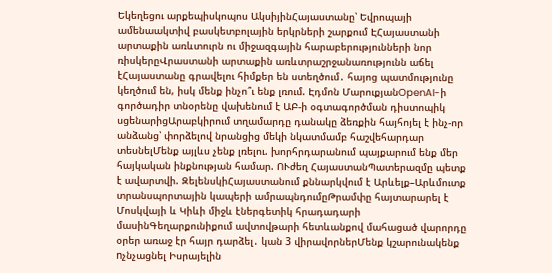Եկեղեցու արքեպիսկոպոս ԱկսիյինՀայաստանը՝ Եվրոպայի ամենաակտիվ բասկետբոլային երկրների շարքում ԷՀայաստանի արտաքին առևտուրն ու միջազգային հարաբերությունների նոր ռիսկերըՎրաստանի արտաքին առևտրաշրջանառությունն աճել էՀայաստանը գրավելու հիմքեր են ստեղծում․ հայոց պատմությունը կեղծում են, իսկ մենք ինչո՞ւ ենք լռում. Էդմոն ՄարուքյանOpenAI-ի գործադիր տնօրենը վախենում է ԱԲ-ի օգտագործման դիստոպիկ սցենարիցԱրաբկիրում տղամարդը դանակը ձեռքին հայհոյել է ինչ-որ անձանց՝ փորձելով նրանցից մեկի նկատմամբ հաշվեհարդար տեսնելՄենք այլևս չենք լռելու. խորհրդարանում պայքարում ենք մեր հայկական ինքնության համար. ՈՒժեղ ՀայաստանՊատերազմը պետք է ավարտվի. ԶելենսկիՀայաստանում քննարկվում է Արևելք–Արևմուտք տրանսպորտային կապերի ամրապնդումըԹրամփը հայտարարել է Մոսկվայի և Կիևի միջև էներգետիկ հրադադարի մասինԳեղարքունիքում ավտովթարի հետևանքով մահացած վարորդը օրեր առաջ էր հայր դարձել․ կան 3 վիրավորներՄենք կշարունակենք nչնչացնել Իսրայելին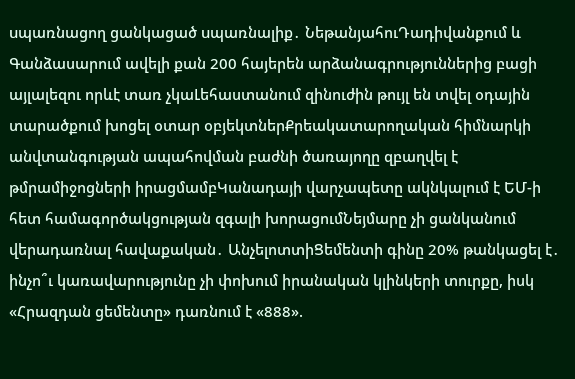uպառնացող ցանկացած uպառնալիք․ ՆեթանյահուԴադիվանքում և Գանձասարում ավելի քան 200 հայերեն արձանագրություններից բացի այլալեզու որևէ տառ չկաԼեհաստանում զինուժին թույլ են տվել օդային տարածքում խոցել օտար օբյեկտներՔրեակատարողական հիմնարկի անվտանգության ապահովման բաժնի ծառայողը զբաղվել է թմրամիջոցների իրացմամբԿանադայի վարչապետը ակնկալում է ԵՄ-ի հետ համագործակցության զգալի խորացումՆեյմարը չի ցանկանում վերադառնալ հավաքական․ ԱնչելոտտիՑեմենտի գինը 20% թանկացել է․ ինչո՞ւ կառավարությունը չի փոխում իրանական կլինկերի տուրքը, իսկ «Հրազդան ցեմենտը» դառնում է «888».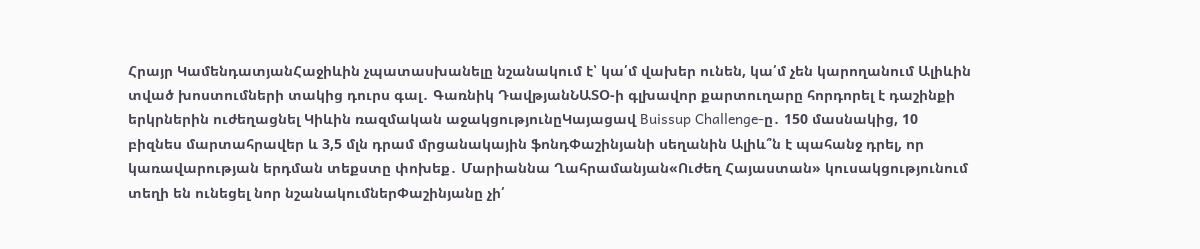Հրայր ԿամենդատյանՀաջիևին չպատասխանելը նշանակում է՝ կա՛մ վախեր ունեն, կա՛մ չեն կարողանում Ալիևին տված խոստումների տակից դուրս գալ․ Գառնիկ ԴավթյանՆԱՏՕ-ի գլխավոր քարտուղարը հորդորել է դաշինքի երկրներին ուժեղացնել Կիևին ռազմական աջակցությունըԿայացավ Buissup Challenge-ը․ 150 մասնակից, 10 բիզնես մարտահրավեր և 3,5 մլն դրամ մրցանակային ֆոնդՓաշինյանի սեղանին Ալիև՞ն է պահանջ դրել, որ կառավարության երդման տեքստը փոխեք․ Մարիաննա Ղահրամանյան«Ուժեղ Հայաստան» կուսակցությունում տեղի են ունեցել նոր նշանակումներՓաշինյանը չի՛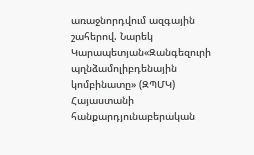առաջնորդվում ազգային շահերով. Նարեկ Կարապետյան«Զանգեզուրի պղնձամոլիբդենային կոմբինատը» (ԶՊՄԿ) Հայաստանի հանքարդյունաբերական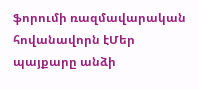ֆորումի ռազմավարական հովանավորն էՄեր պայքարը անձի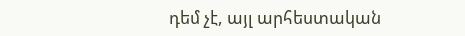դեմ չէ, այլ արհեստական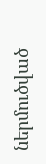ներմուծված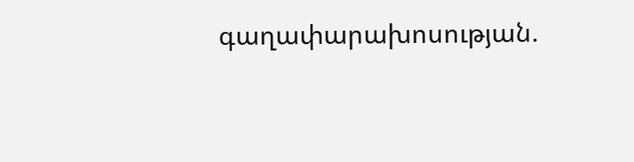գաղափարախոսության.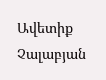Ավետիք Չալաբյան